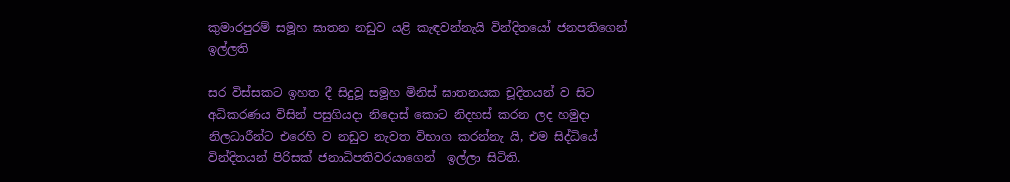කුමාරපුරම් සමූහ ඝාතන නඩුව යළි කැඳවන්නැයි වින්දිතයෝ ජනපතිගෙන් ඉල්ලති

සර විස්සකට ඉහත දී සිදුවූ සමූහ මිනිස් ඝාතනයක චූදිතයන් ව සිට අධිකරණය විසින් පසුගියදා නිදොස් කොට නිදහස් කරන ලද හමුදා නිලධාරීන්ට එරෙහි ව නඩුව නැවත විභාග කරන්නැ යි, එම සිද්ධියේ වින්දිතයන් පිරිසක් ජනාධිපතිවරයාගෙන්  ඉල්ලා සිටිති.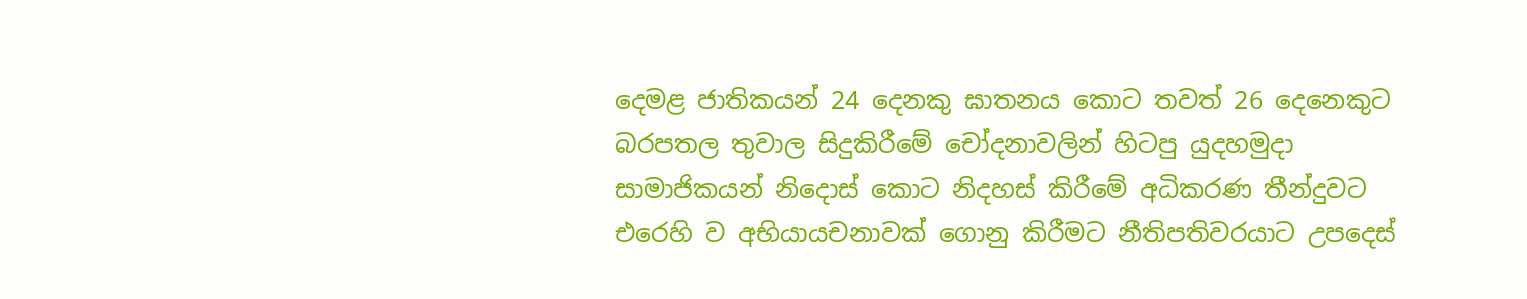දෙමළ ජාතිකයන් 24 දෙනකු ඝාතනය කොට තවත් 26 දෙනෙකුට බරපතල තුවාල සිදුකිරීමේ චෝදනාවලින් හිටපු යුදහමුදා සාමාජිකයන් නිදොස් කොට නිදහස් කිරීමේ අධිකරණ තීන්දුවට එරෙහි ව අභියායචනාවක් ගොනු කිරීමට නීතිපතිවරයාට උපදෙස්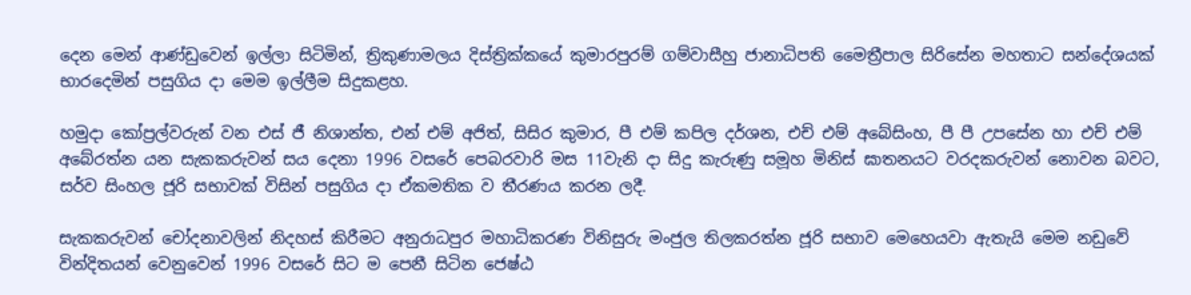දෙන මෙන් ආණ්ඩුවෙන් ඉල්ලා සිටිමින්, ත්‍රිකුණාමලය දිස්ත්‍රික්කයේ කුමාරපුරම් ගම්වාසීහු ජානාධිපති මෛත්‍රීපාල සිරිසේන මහතාට සන්දේශයක් භාරදෙමින් පසුගිය දා මෙම ඉල්ලීම සිදුකළහ.

හමුදා කෝප්‍ර‍ල්වරුන් වන එස් ජී නිශාන්ත, එන් එම් අජිත්, සිසිර කුමාර, පී එම් කපිල දර්ශන, එච් එම් අබේසිංහ, පී පී උපසේන හා එච් එම් අබේරත්න යන සැකකරුවන් සය දෙනා 1996 වසරේ පෙබරවාරි මස 11වැනි දා සිදු කැරුණු සමූහ මිනිස් ඝාතනයට වරදකරුවන් නොවන බවට, සර්ව සිංහල ජූරි සභාවක් විසින් පසුගිය දා ඒකමතික ව තීරණය කරන ලදී.

සැකකරුවන් චෝදනාවලින් නිදහස් කිරීමට අනුරාධපුර මහාධිකරණ විනිසුරු මංජුල තිලකරත්න ජූරි සභාව මෙහෙයවා ඇතැයි මෙම නඩුවේ වින්දිතයන් වෙනුවෙන් 1996 වසරේ සිට ම පෙනී සිටින ජෙෂ්ඨ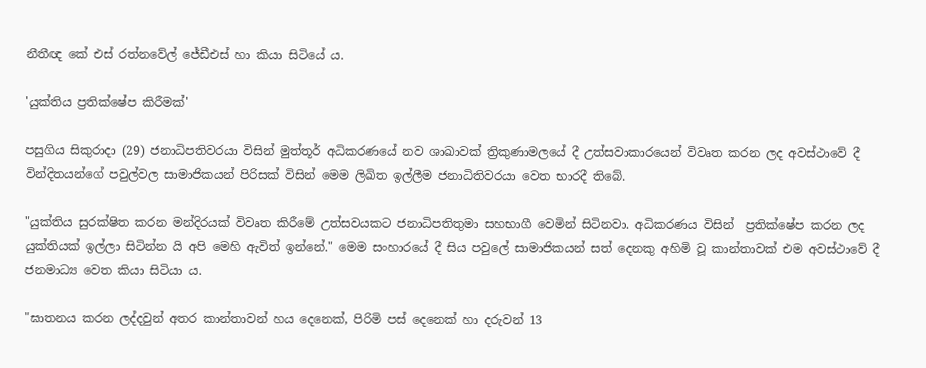නීතීඥ කේ එස් රත්නවේල් ජේඩීඑස් හා කියා සිටියේ ය.

'යුක්තිය ප්‍රතික්ෂේප කිරීමක්'

පසුගිය සිකුරාදා (29) ජනාධිපතිවරයා විසින් මුත්තූර් අධිකරණයේ නව ශාඛාවක් ත්‍රිකුණාමලයේ දී උත්සවාකාරයෙන් විවෘත කරන ලද අවස්‍ථාවේ දී වින්දිතයන්ගේ පවුල්වල සාමාජිකයන් පිරිසක් විසින් මෙම ලිඛිත ඉල්ලීම ජනාධිතිවරයා වෙත භාරදී තිබේ.

"යුක්තිය සුරක්ෂිත කරන මන්දිරයක් විවෘත කිරීමේ උත්සවයකට ජනාධිපතිතුමා සහ‍භාගී වෙමින් සිටිනවා. අධිකරණය විසින්  ප්‍රතික්ෂේප කරන ලද යුක්තියක් ඉල්ලා සිටින්න යි අපි මෙහි ඇවිත් ඉන්නේ." මෙම සංහාරයේ දී සිය පවුලේ සාමාජිකයන් සත් දෙනකු අහිමි වූ කාන්තාවක් එම අවස්ථාවේ දී ජනමාධ්‍ය වෙත කියා සිටියා ය.

"ඝාතනය කරන ලද්දවුන් අතර කාන්තාවන් හය දෙනෙක්, පිරිමි පස් දෙනෙක් හා දරුවන් 13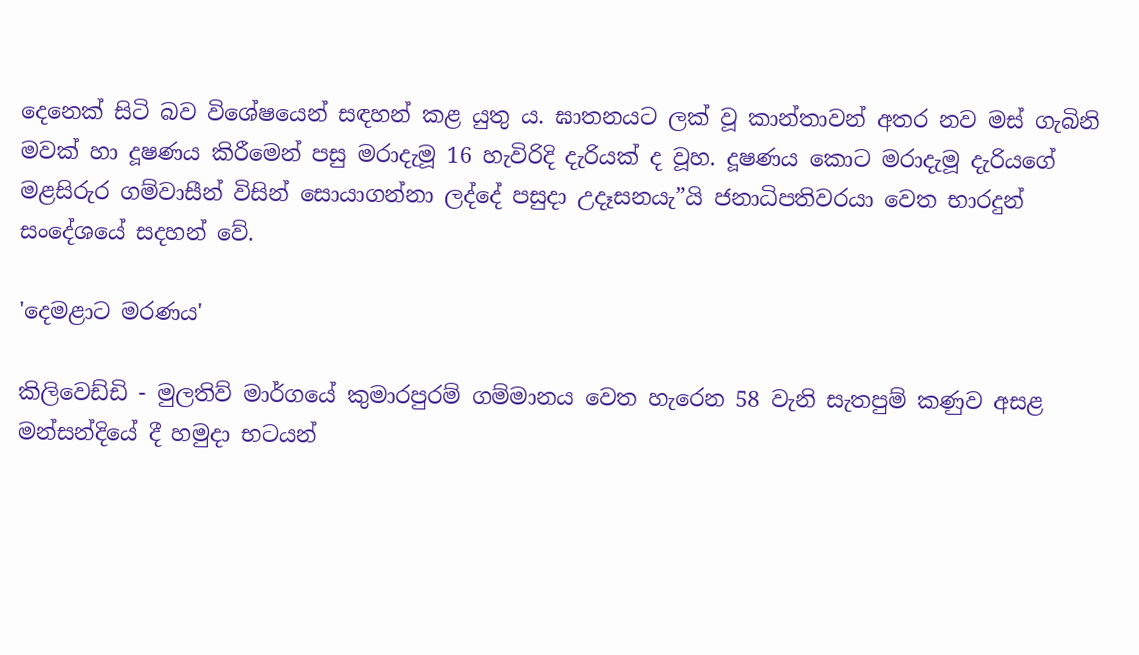දෙනෙක් සිටි බව විශේ‍ෂයෙන් සඳහන් කළ යුතු ය. ඝාතනයට ලක් වූ කාන්තාවන් අතර නව මස් ගැබිනි මවක් හා දූෂණය කිරීමෙන් පසු මරාදැමූ 16 හැවිරිදි දැරියක් ද වූහ. දූෂණය කොට මරාදැමූ දැරියගේ මළසිරුර ගම්වාසීන් විසින් සොයාගන්නා ලද්දේ පසුදා උදෑසනයැ”යි ජනාධිපතිවරයා වෙත භාරදුන් සංදේශයේ සදහන් වේ.

'දෙමළාට මරණය'

කිලිවෙඩ්ඩි - මුලතිව් මාර්ගයේ කුමාරපුරම් ගම්මානය වෙත හැරෙන 58 වැනි සැතපුම් කණුව අසළ මන්සන්දියේ දී හමුදා භටයන්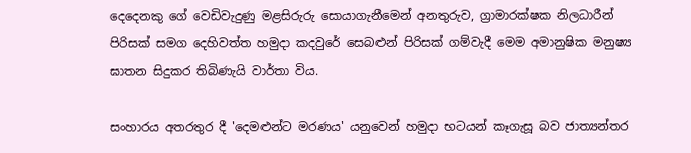දෙදෙනකු ගේ වෙඩිවැදුණු මළසිරුරු සොයාගැනීමෙන් අනතුරුව, ග්‍රාමාරක්ෂක නිලධාරීන් පිරිසක් සමග දෙහිවත්ත හමුදා කදවුරේ සෙබළුන් පිරිසක් ගම්වැදී මෙම අමානුෂික මනුෂ්‍ය ඝාතන සිදුකර තිබිණැයි වාර්තා විය.

සංහාරය අතරතුර දී 'දෙමළුන්ට මරණය' යනුවෙන් හමුදා භටයන් කෑගැසූ බව ජාත්‍යන්තර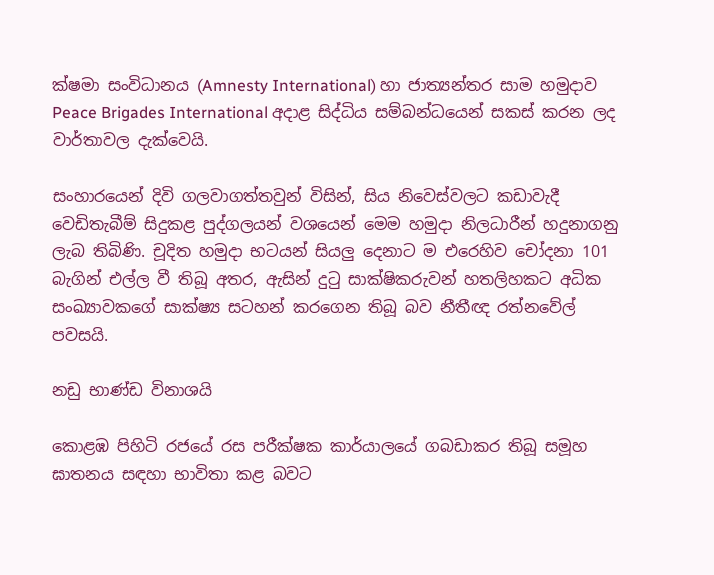ක්ෂමා සංවිධානය (Amnesty International) හා ජාත්‍යන්තර සාම හමුදාව Peace Brigades International අදාළ සිද්ධිය සම්බන්ධයෙන් සකස් කරන ලද වාර්තාවල දැක්වෙයි.

සංහාරයෙන් දිවි ගලවාගත්තවුන් විසින්, සිය නිවෙස්වලට කඩාවැදී වෙඩිතැබීම් සිදුකළ පුද්ගලයන් වශයෙන් මෙම හමුදා නිලධාරීන් හදුනාගනු ලැබ තිබිණි. චූදිත හමුදා භටයන් සියලු දෙනාට ම එරෙහිව චෝදනා 101 බැගින් එල්ල වී තිබූ අතර, ඇසින් දුටු සාක්ෂිකරුවන් හතලිහකට අධික සංඛ්‍යාවකගේ සාක්ෂ්‍ය සටහන් කරගෙන තිබූ බව නීතීඥ රත්නවේල් පවසයි.

නඩු භාණ්ඩ විනාශයි

කොළඹ පිහිටි රජයේ රස පරීක්ෂක කාර්යාලයේ ගබඩාකර තිබූ සමූහ ඝාතනය සඳහා භාවිතා කළ බවට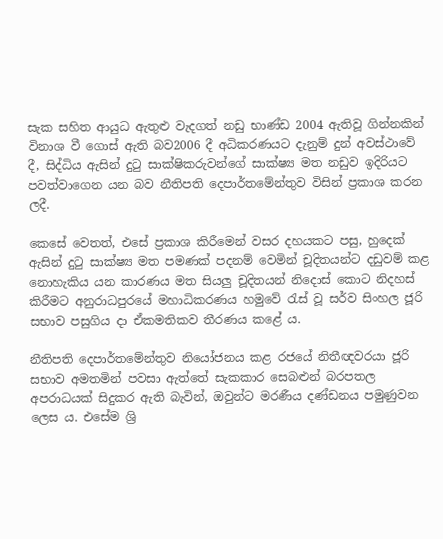සැක සහිත ආයුධ ඇතුළු වැදගත් නඩු භාණ්ඩ 2004 ඇතිවූ ගින්නකින් විනාශ වී ගොස් ඇති බව2006 දී අධිකරණයට දැනුම් දුන් අවස්ථාවේ දී, සිද්ධිය ඇසින් දුටු සාක්ෂිකරුවන්ගේ සාක්ෂ්‍ය මත නඩුව ඉදිරියට පවත්වාගෙන යන බව නීතිපති දෙපාර්තමේන්තුව විසින් ප්‍රකාශ කරන ලදී.

කෙසේ වෙතත්, එසේ ප්‍රකාශ කිරීමෙන් වසර දහයකට පසු, හුදෙක් ඇසින් දුටු සාක්ෂ්‍ය මත පමණක් පදනම් වෙමින් චූදිතයන්ට දඩුවම් කළ නොහැකිය යන කාරණය මත සියලු චූදිතයන් නිදොස් කොට නිදහස් කිරීමට අනුරාධපුරයේ මහාධිකරණය හමුවේ රැස් වූ සර්ව සිංහල ජූරි සභාව පසුගිය දා ඒකමතිකව තීරණය කළේ ය.

නීතිපති දෙපාර්තමේන්තුව නියෝජනය කළ රජයේ නිතීඥවරයා ජූරි සභාව අමතමින් පවසා ඇත්තේ සැකකාර සෙබළුන් බරපතල අපරාධයක් සිදුකර ඇති බැවින්, ඔවුන්ට මරණීය දණ්ඩනය පමුණුවන ලෙස ය. එසේම ශ්‍රි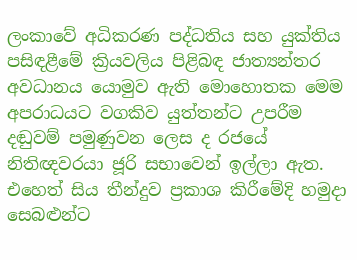ලංකාවේ අධිකරණ පද්ධතිය සහ යුක්තිය පසිඳළීමේ ක්‍රියවලිය පිළිබඳ ජාත්‍යන්තර අවධානය යොමුව ඇති මොහොතක මෙම අපරාධයට වගකිව යුත්තන්ට උපරීම දඬුවම් පමුණුවන ලෙස ද රජයේ නිතිඥවරයා ජූරි සභාවෙන් ඉල්ලා ඇත. එහෙත් සිය තීන්දුව ප්‍රකාශ කිරීමේදි හමුදා සෙබළුන්ට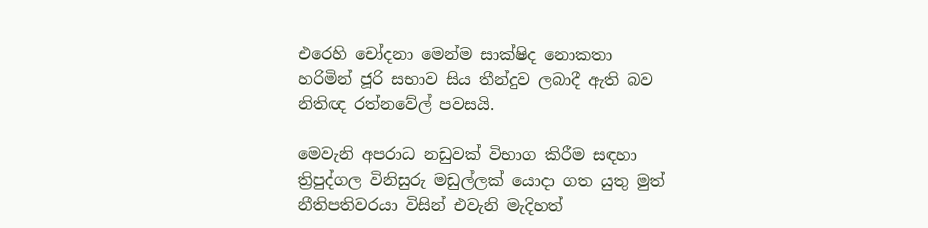එරෙහි චෝදනා මෙන්ම සාක්ෂිද නොකතා හරිමින් ජූරි සභාව සිය තීන්දුව ලබාදී ඇති බව නිතිඥ රත්නවේල් පවසයි.

මෙවැනි අපරාධ නඩුවක් විභාග කිරීම සඳහා ත්‍රිපුද්ගල විනිසුරු මඩුල්ලක් යොදා ගත යුතු මුත් නීතිපතිවරයා විසින් එවැනි මැදිහත්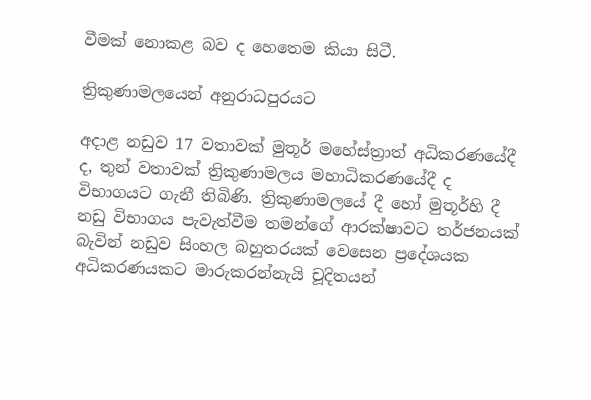වීමක් නොකළ බව ද හෙතෙම කියා සිටී.

ත්‍රිකුණාමලයෙන් අනුරාධපුරයට

අදාළ නඩුව 17 වතාවක් මුතූර් මහේස්ත්‍රාත් අධිකරණයේදී ද, තුන් වතාවක් ත්‍රිකුණාමලය මහාධිකරණයේදී ද විභාගයට ගැනී තිබිණි. ත්‍රිකුණාමලයේ දී හෝ මුතූර්හි දී නඩු විභාගය පැවැත්වීම තමන්ගේ ආරක්ෂාවට තර්ජනයක් බැවින් නඩුව සිංහල බහුතරයක් වෙසෙන ප්‍රදේශයක අධිකරණයකට මාරුකරන්නැයි චූදිතයන්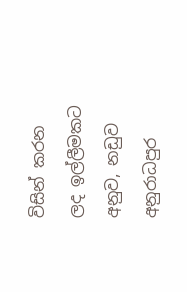විසින් කරන ලද ඉල්ලීමකට අනුව, නඩුව අනුරාධපුර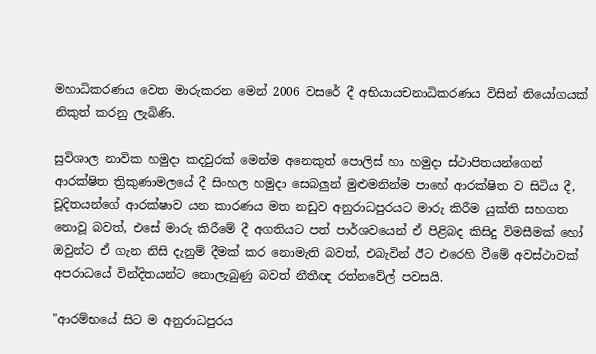මහාධිකරණය වෙත මාරුකරන මෙන් 2006 වසරේ දී අභියායචනාධිකරණය විසින් නියෝගයක් නිකුත් කරනු ලැබිණි.

සුවිශාල නාවික හමුදා කදවුරක් මෙන්ම අනෙකුත් පොලිස් හා හමුදා ස්ථාපිතයන්ගෙන් ආරක්ෂිත ත්‍රිකුණාමලයේ දී සිංහල හමුදා සෙබලුන් මුළුමනින්ම පාහේ ආරක්ෂිත ව සිටිය දී, චූදිතයන්ගේ ආරක්ෂාව යන කාරණය මත නඩුව අනුරාධපුරයට මාරු කිරීම යුක්ති සහගත නොවූ බවත්, එසේ මාරු කිරීමේ දී අගතියට පත් පාර්ශවයෙන් ඒ පිළිබද කිසිදු විමසීමක් හෝ ඔවුන්ට ඒ ගැන නිසි දැනුම් දීමක් කර නොමැති බවත්, එබැවින් ඊට එරෙහි වීමේ අවස්ථාවක් අපරාධයේ වින්දිතයන්ට නොලැබුණු බවත් නීතීඥ රත්නවේල් පවසයි.

"ආරම්භයේ සිට ම අනුරාධපුරය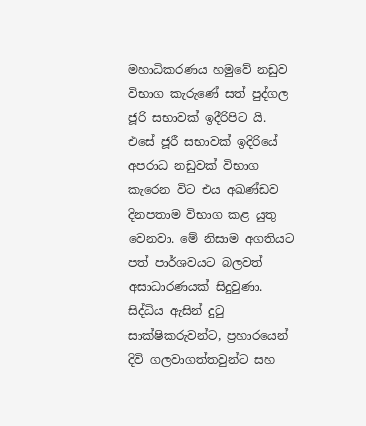මහාධිකරණය හමුවේ නඩුව විභාග කැරුණේ සත් පුද්ගල ජූරි සභාවක් ඉදීරිපිට යි. එසේ ජූරී සභාවක් ඉදිරියේ අපරාධ නඩුවක් විභාග කැරෙන විට එය අඛණ්ඩව දිනපතාම විභාග කළ යුතු වෙනවා. මේ නිසාම අගතියට පත් පාර්ශවයට බලවත් අසාධාරණයක් සිදුවුණා. සිද්ධිය ඇසින් දුටු සාක්ෂිකරුවන්ට, ප්‍ර‍හාරයෙන් දිවි ගලවාගත්තවුන්ට සහ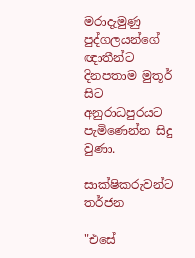මරාදැමුණු පුද්ගලයන්ගේ ඥාතීන්ට දිනපතාම මුතූර් සිට අනුරාධපුරයට පැමිණෙන්න සිදු වුණා.

සාක්ෂිකරුවන්ට තර්ජන

"එසේ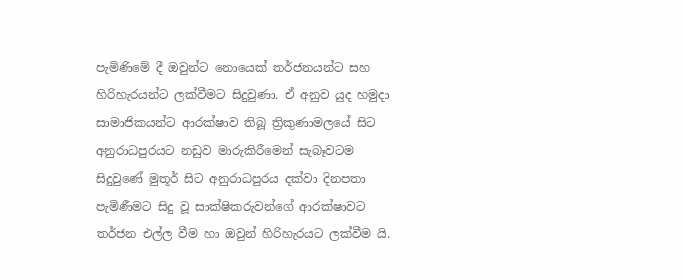පැමිණිමේ දී ඔවුන්ට නොයෙක් තර්ජනයන්ට සහ හිරිහැරයන්ට ලක්වීමට සිදුවුණා. ඒ අනුව යුද හමුදා සාමාජිකයන්ට ආරක්ෂාව තිබූ ත්‍රිකුණාමලයේ සිට අනුරාධපුරයට නඩුව මාරුකිරීමෙන් සැබෑවටම සිදුවුණේ මුතූර් සිට අනුරාධපුරය දක්වා දිනපතා පැමිණීමට සිදු වූ සාක්ෂිකරුවන්ගේ ආරක්ෂාවට තර්ජන එල්ල වීම හා ඔවුන් හිරිහැරයට ලක්වීම යි.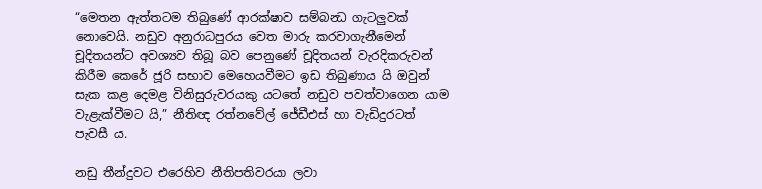“මෙතන ඇත්තටම තිබුණේ ආරක්ෂාව සම්බන්‍ධ ගැටලුවක් නොවෙයි. නඩුව අනුරාධපුරය වෙත මාරු කරවාගැනීමෙන් චූදිතයන්ට අවශ්‍යව තිබූ බව පෙනුණේ චූදිතයන් වැරදිකරුවන් කිරීම කෙරේ ජූරි සභාව මෙහෙයවීමට ඉඩ තිබුණාය යි ඔවුන් සැක කළ දෙමළ විනිසුරුවරයකු යටතේ නඩුව පවත්වාගෙන යාම වැළැක්වීමට යි,” නීතිඥ රත්නවේල් ජේඩීඑස් හා වැඩිදුරටත් පැවසී ය.

නඩු තීන්දුවට එරෙහිව නීතිපතිවරයා ලවා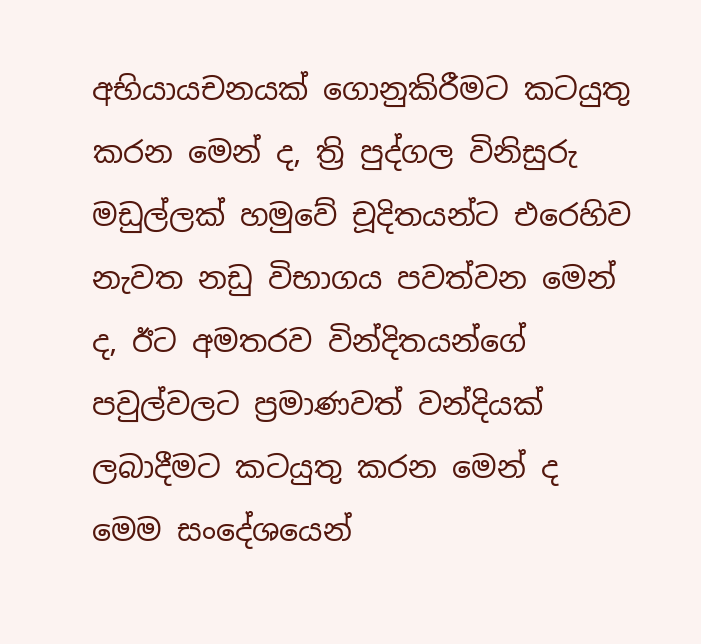අභියායචනයක් ගොනුකිරීමට කටයුතු කරන මෙන් ද, ත්‍රි පුද්ගල විනිසුරු මඩුල්ලක් හමුවේ චූදිතයන්ට එරෙහිව නැවත නඩු විභාගය පවත්වන මෙන් ද, ඊට අමතරව වින්දිතයන්ගේ පවුල්වලට ප්‍රමාණවත් වන්දියක් ලබාදීමට කටයුතු කරන මෙන් ද මෙම සංදේශයෙන්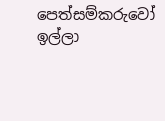පෙත්සම්කරුවෝ ඉල්ලා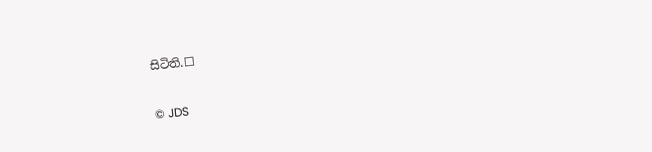සිටිති.☐

© JDS